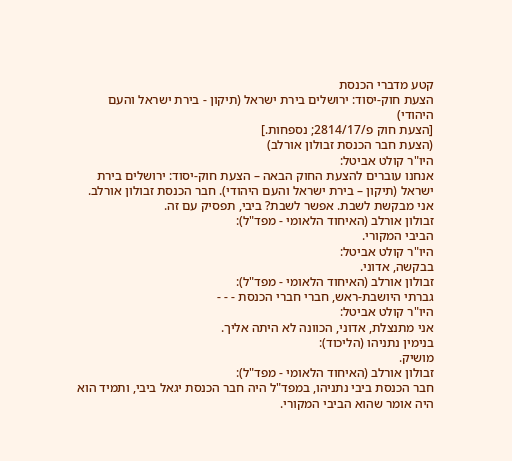קטע מדברי הכנסת
הצעת חוק-יסוד: ירושלים בירת ישראל (תיקון - בירת ישראל והעם היהודי)
[הצעת חוק פ/2814/17; נספחות.]
(הצעת חבר הכנסת זבולון אורלב)
היו"ר קולט אביטל:
אנחנו עוברים להצעת החוק הבאה – הצעת חוק-יסוד: ירושלים בירת ישראל (תיקון – בירת ישראל והעם היהודי). חבר הכנסת זבולון אורלב.
אני מבקשת לשבת. אפשר לשבת? ביבי, תפסיק עם זה.
זבולון אורלב (האיחוד הלאומי - מפד"ל):
הביבי המקורי.
היו"ר קולט אביטל:
בבקשה, אדוני.
זבולון אורלב (האיחוד הלאומי - מפד"ל):
גברתי היושבת-ראש, חברי חברי הכנסת - - -
היו"ר קולט אביטל:
אני מתנצלת, אדוני, הכוונה לא היתה אליך.
בנימין נתניהו (הליכוד):
מושיק.
זבולון אורלב (האיחוד הלאומי - מפד"ל):
חבר הכנסת ביבי נתניהו, במפד"ל היה חבר הכנסת יגאל ביבי, ותמיד הוא היה אומר שהוא הביבי המקורי.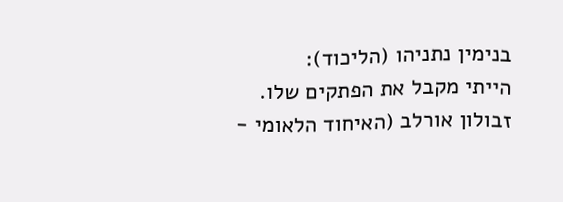בנימין נתניהו (הליכוד):
הייתי מקבל את הפתקים שלו.
זבולון אורלב (האיחוד הלאומי -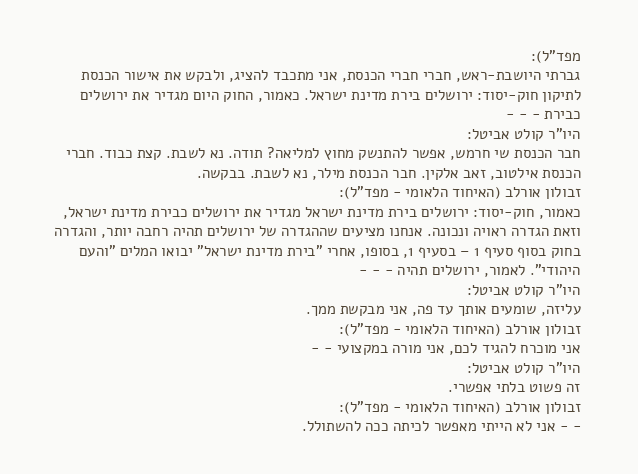מפד"ל):
גברתי היושבת-ראש, חברי חברי הכנסת, אני מתכבד להציג, ולבקש את אישור הכנסת לתיקון חוק-יסוד: ירושלים בירת מדינת ישראל. כאמור, החוק היום מגדיר את ירושלים כבירת - - -
היו"ר קולט אביטל:
חבר הכנסת שי חרמש, אפשר להתנשק מחוץ למליאה? תודה. נא לשבת. קצת כבוד. חברי הכנסת אילטוב, זאב אלקין. חבר הכנסת מילר, נא לשבת. בבקשה.
זבולון אורלב (האיחוד הלאומי - מפד"ל):
כאמור, חוק-יסוד: ירושלים בירת מדינת ישראל מגדיר את ירושלים כבירת מדינת ישראל, וזאת הגדרה ראויה ונכונה. אנחנו מציעים שההגדרה של ירושלים תהיה רחבה יותר, והגדרה בחוק בסוף סעיף 1 – בסעיף 1, בסופו, אחרי "בירת מדינת ישראל" יבואו המלים "והעם היהודי". לאמור, ירושלים תהיה - - -
היו"ר קולט אביטל:
עליזה, שומעים אותך עד פה, אני מבקשת ממך.
זבולון אורלב (האיחוד הלאומי - מפד"ל):
אני מוכרח להגיד לכם, אני מורה במקצועי - -
היו"ר קולט אביטל:
זה פשוט בלתי אפשרי.
זבולון אורלב (האיחוד הלאומי - מפד"ל):
- - אני לא הייתי מאפשר לכיתה ככה להשתולל.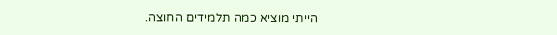הייתי מוציא כמה תלמידים החוצה.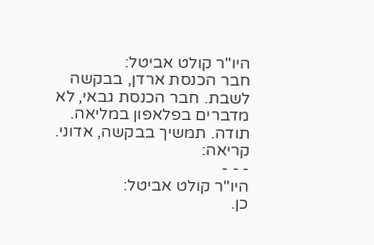היו"ר קולט אביטל:
חבר הכנסת ארדן, בבקשה לשבת. חבר הכנסת גבאי, לא מדברים בפלאפון במליאה. תודה. תמשיך בבקשה, אדוני.
קריאה:
- - -
היו"ר קולט אביטל:
כן.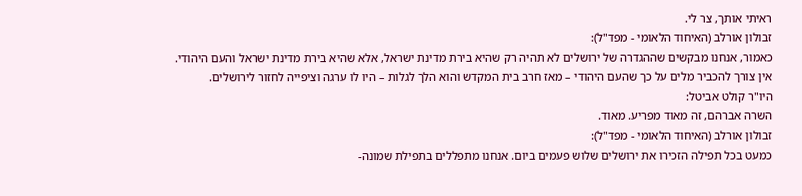ראיתי אותך, צר לי.
זבולון אורלב (האיחוד הלאומי - מפד"ל):
כאמור, אנחנו מבקשים שההגדרה של ירושלים לא תהיה רק שהיא בירת מדינת ישראל, אלא שהיא בירת מדינת ישראל והעם היהודי.
אין צורך להכביר מלים על כך שהעם היהודי – מאז חרב בית המקדש והוא הלך לגלות – היו לו ערגה וציפייה לחזור לירושלים.
היו"ר קולט אביטל:
השרה אברהם, זה מאוד מפריע. מאוד.
זבולון אורלב (האיחוד הלאומי - מפד"ל):
כמעט בכל תפילה הזכירו את ירושלים שלוש פעמים ביום. אנחנו מתפללים בתפילת שמונה-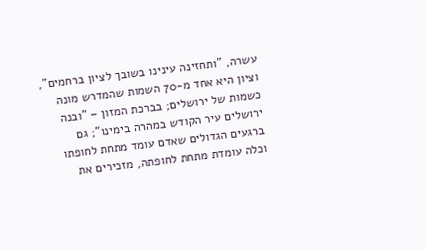עשרה, "ותחזינה עינינו בשובך לציון ברחמים", וציון היא אחד מ-70 השמות שהמדרש מונה כשמות של ירושלים; בברכת המזון – "ובנה ירושלים עיר הקודש במהרה בימינו"; גם ברגעים הגדולים שאדם עומד מתחת לחופתו וכלה עומדת מתחת לחופתה, מזכירים את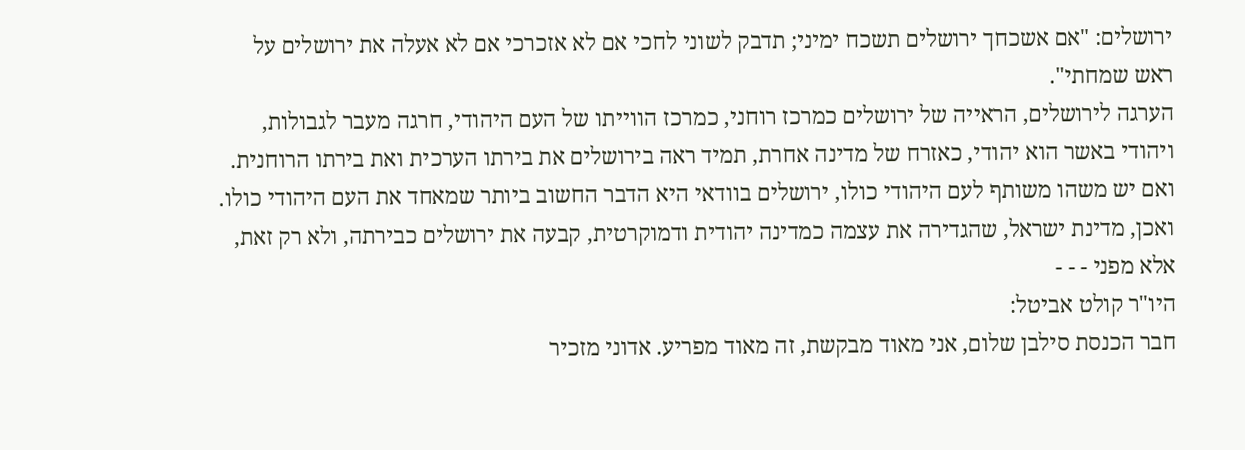ירושלים: "אם אשכחך ירושלים תשכח ימיני; תדבק לשוני לחכי אם לא אזכרכי אם לא אעלה את ירושלים על ראש שמחתי".
הערגה לירושלים, הראייה של ירושלים כמרכז רוחני, כמרכז הווייתו של העם היהודי, חרגה מעבר לגבולות, ויהודי באשר הוא יהודי, כאזרח של מדינה אחרת, תמיד ראה בירושלים את בירתו הערכית ואת בירתו הרוחנית.
ואם יש משהו משותף לעם היהודי כולו, ירושלים בוודאי היא הדבר החשוב ביותר שמאחד את העם היהודי כולו.
ואכן, מדינת ישראל, שהגדירה את עצמה כמדינה יהודית ודמוקרטית, קבעה את ירושלים כבירתה, ולא רק זאת, אלא מפני - - -
היו"ר קולט אביטל:
חבר הכנסת סילבן שלום, אני מאוד מבקשת, זה מאוד מפריע. אדוני מזכיר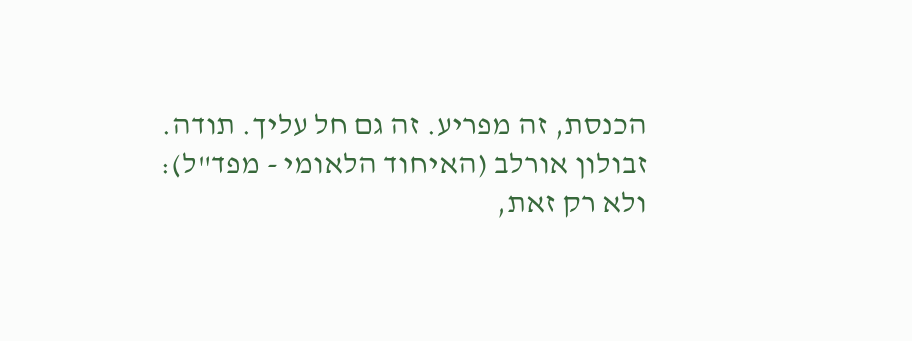הכנסת, זה מפריע. זה גם חל עליך. תודה.
זבולון אורלב (האיחוד הלאומי - מפד"ל):
ולא רק זאת,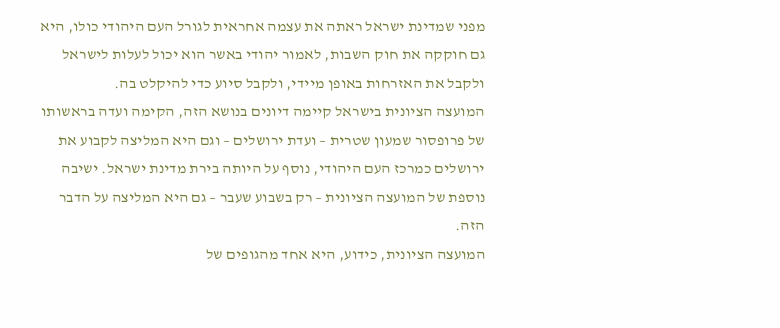מפני שמדינת ישראל ראתה את עצמה אחראית לגורל העם היהודי כולו, היא גם חוקקה את חוק השבות, לאמור יהודי באשר הוא יכול לעלות לישראל ולקבל את האזרחות באופן מיידי, ולקבל סיוע כדי להיקלט בה.
המועצה הציונית בישראל קיימה דיונים בנושא הזה, הקימה ועדה בראשותו של פרופסור שמעון שטרית – ועדת ירושלים – וגם היא המליצה לקבוע את ירושלים כמרכז העם היהודי, נוסף על היותה בירת מדינת ישראל. ישיבה נוספת של המועצה הציונית – רק בשבוע שעבר – גם היא המליצה על הדבר הזה.
המועצה הציונית, כידוע, היא אחד מהגופים של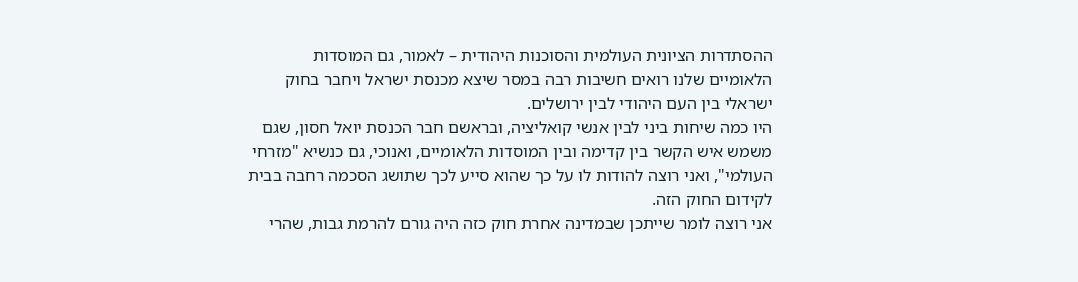ההסתדרות הציונית העולמית והסוכנות היהודית – לאמור, גם המוסדות הלאומיים שלנו רואים חשיבות רבה במסר שיצא מכנסת ישראל ויחבר בחוק ישראלי בין העם היהודי לבין ירושלים.
היו כמה שיחות ביני לבין אנשי קואליציה, ובראשם חבר הכנסת יואל חסון, שגם משמש איש הקשר בין קדימה ובין המוסדות הלאומיים, ואנוכי, גם כנשיא "מזרחי העולמי", ואני רוצה להודות לו על כך שהוא סייע לכך שתושג הסכמה רחבה בבית לקידום החוק הזה.
אני רוצה לומר שייתכן שבמדינה אחרת חוק כזה היה גורם להרמת גבות, שהרי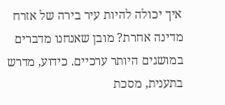איך יכולה להיות עיר בירה של אזרח מדינה אחרת? מובן שאנחנו מדברים במושגים היותר ערכיים. כידוע, מדרש בתענית, מסכת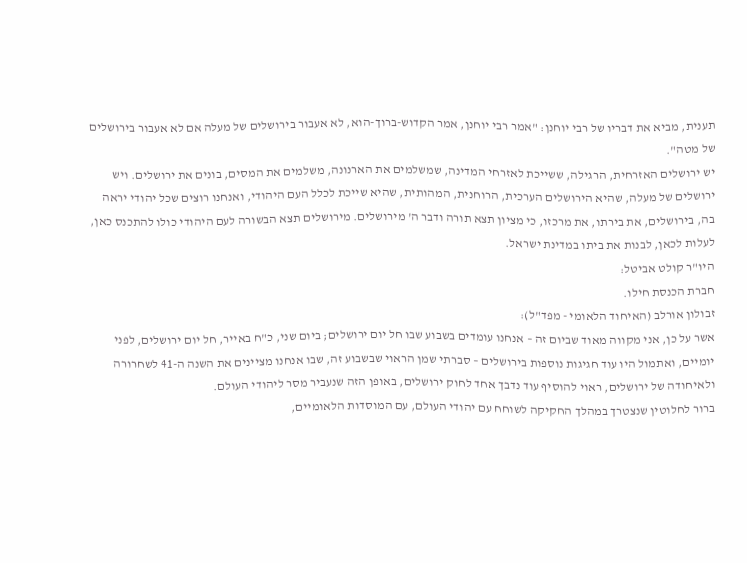תענית, מביא את דבריו של רבי יוחנן: "אמר רבי יוחנן, אמר הקדוש-ברוך-הוא, לא אעבור בירושלים של מעלה אם לא אעבור בירושלים של מטה".
יש ירושלים האזרחית, הרגילה, ששייכת לאזרחי המדינה, שמשלמים את הארנונה, משלמים את המסים, בונים את ירושלים. ויש ירושלים של מעלה, שהיא הירושלים הערכית, הרוחנית, המהותית, שהיא שייכת לכלל העם היהודי, ואנחנו רוצים שכל יהודי יראה בה, בירושלים, את בירתו, את מרכזו, כי מציון תצא תורה ודבר ה' מירושלים. מירושלים תצא הבשורה לעם היהודי כולו להתכנס כאן, לעלות לכאן, לבנות את ביתו במדינת ישראל.
היו"ר קולט אביטל:
חברת הכנסת חילו.
זבולון אורלב (האיחוד הלאומי - מפד"ל):
אשר על כן, אני מקווה מאוד שביום זה – אנחנו עומדים בשבוע שבו חל יום ירושלים; ביום שני, כ"ח באייר, חל יום ירושלים, לפני יומיים, ואתמול היו עוד חגיגות נוספות בירושלים – סברתי שמן הראוי שבשבוע זה, שבו אנחנו מציינים את השנה ה-41 לשחרורה ולאיחודה של ירושלים, ראוי להוסיף עוד נדבך אחד לחוק ירושלים, באופן הזה שנעביר מסר ליהודי העולם.
ברור לחלוטין שנצטרך במהלך החקיקה לשוחח עם יהודי העולם, עם המוסדות הלאומיים,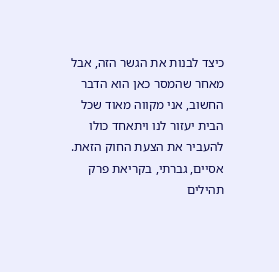כיצד לבנות את הגשר הזה, אבל מאחר שהמסר כאן הוא הדבר החשוב, אני מקווה מאוד שכל הבית יעזור לנו ויתאחד כולו להעביר את הצעת החוק הזאת.
אסיים, גברתי, בקריאת פרק תהילים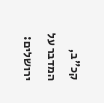קכ"ב, המדבר על ירושלים: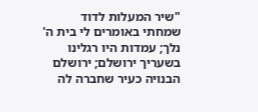"שיר המעלות לדוד שמחתי באומרים לי בית ה' נלך; עמדות היו רגלינו בשעריך ירושלם; ירושלם הבנויה כעיר שחברה לה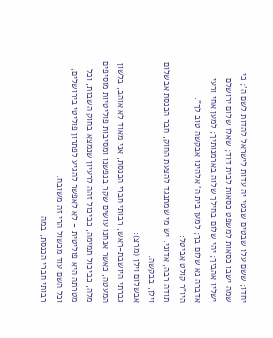יחדו; ששם עלו שבטים שבטי יה עדות לישראל להדות לשם ה'; כי שמה ישבו כסאות למשפט כסאות לבית דוד; שאלו שלום ירושלם ישליו אהביך; יהי שלום בחילך שלוה בארמנותיך; למען אחי ורעי אדברה נא שלום בך; למען בית ה' אלהינו אבקשה טוב לך".
היו"ר קולט אביטל:
תודה רבה, אדוני. יש מי שמתנגד להצעת החוק, חבר הכנסת אבשלום וילן, בבקשה.
אבשלום וילן (מרצ):
גברתי היושבת-ראש, רבותי חברי הכנסת, אני מאוד לא אוהב, בלשון המעטה, כאשר אנחנו עושים שקר בנפשנו ומסיבות פוליטיות מוסיפים מלה, כביכול תמימה, כביכול זהה לרעיון שנמצא בחוק השבות, וכל מטרתה היא פוליטית - לא לאפשר להגיע לפתרון פוליטי בירושלים, וכל השם עוד מכשול הרי זה משובח.
רבותי חברי הכנסת, במה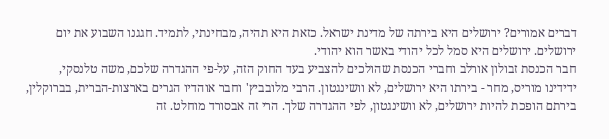דברים אמורים? ירושלים היא בירתה של מדינת ישראל. כזאת היא תהיה, מבחינתי, לתמיד. חגגנו השבוע את יום ירושלים. ירושלים היא סמל לכל יהודי באשר הוא יהודי.
חבר הכנסת זבולון אורלב וחברי הכנסת שהולכים להצביע בעד החוק הזה, על-פי ההגדרה שלכם, משה טלנסקי, ידידינו מוריס, מחר - בירתו היא ירושלים, לא וושינגטון. הרבי מלובביץ' וחבר אוהדיו הגרים בארצות-הברית, בברוקלין, בירתם הופכת להיות ירושלים, לא וושינגטון, לפי ההגדרה שלך. הרי זה אבסורד מוחלט. זה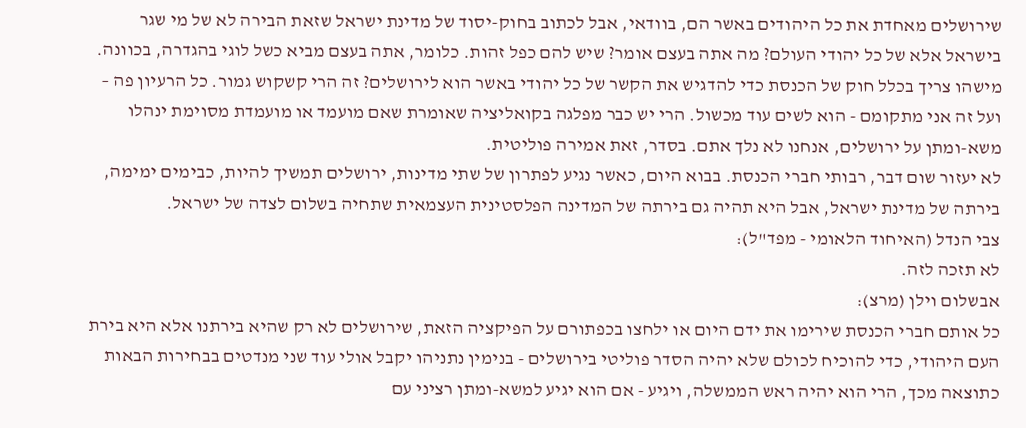שירושלים מאחדת את כל היהודים באשר הם, בוודאי, אבל לכתוב בחוק-יסוד של מדינת ישראל שזאת הבירה לא של מי שגר בישראל אלא של כל יהודי העולם? מה אתה בעצם אומר? שיש להם כפל זהות. כלומר, אתה בעצם מביא כשל לוגי בהגדרה, בכוונה. מישהו צריך בכלל חוק של הכנסת כדי להדגיש את הקשר של כל יהודי באשר הוא לירושלים? זה הרי קשקוש גמור. כל הרעיון פה – ועל זה אני מתקומם - הוא לשים עוד מכשול. הרי יש כבר מפלגה בקואליציה שאומרת שאם מועמד או מועמדת מסוימת ינהלו משא-ומתן על ירושלים, אנחנו לא נלך אתם. בסדר, זאת אמירה פוליטית.
לא יעזור שום דבר, רבותי חברי הכנסת. בבוא היום, כאשר נגיע לפתרון של שתי מדינות, ירושלים תמשיך להיות, כבימים ימימה, בירתה של מדינת ישראל, אבל היא תהיה גם בירתה של המדינה הפלסטינית העצמאית שתחיה בשלום לצדה של ישראל.
צבי הנדל (האיחוד הלאומי - מפד"ל):
לא תזכה לזה.
אבשלום וילן (מרצ):
כל אותם חברי הכנסת שירימו את ידם היום או ילחצו בכפתורם על הפיקציה הזאת, שירושלים לא רק שהיא בירתנו אלא היא בירת העם היהודי, כדי להוכיח לכולם שלא יהיה הסדר פוליטי בירושלים - בנימין נתניהו יקבל אולי עוד שני מנדטים בבחירות הבאות כתוצאה מכך, הרי הוא יהיה ראש הממשלה, ויגיע - אם הוא יגיע למשא-ומתן רציני עם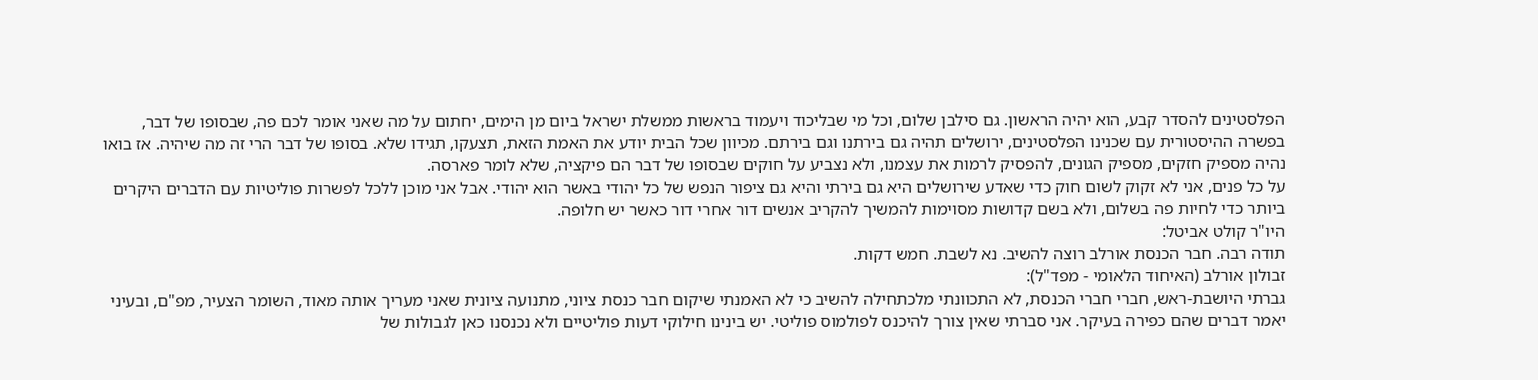הפלסטינים להסדר קבע, הוא יהיה הראשון. גם סילבן שלום, וכל מי שבליכוד ויעמוד בראשות ממשלת ישראל ביום מן הימים, יחתום על מה שאני אומר לכם פה, שבסופו של דבר, בפשרה ההיסטורית עם שכנינו הפלסטינים, ירושלים תהיה גם בירתנו וגם בירתם. מכיוון שכל הבית יודע את האמת הזאת, תצעקו, תגידו שלא. בסופו של דבר הרי זה מה שיהיה. אז בואו נהיה מספיק חזקים, מספיק הגונים, להפסיק לרמות את עצמנו, ולא נצביע על חוקים שבסופו של דבר הם פיקציה, שלא לומר פארסה.
על כל פנים, אני לא זקוק לשום חוק כדי שאדע שירושלים היא גם בירתי והיא גם ציפור הנפש של כל יהודי באשר הוא יהודי. אבל אני מוכן ללכל לפשרות פוליטיות עם הדברים היקרים ביותר כדי לחיות פה בשלום, ולא בשם קדושות מסוימות להמשיך להקריב אנשים דור אחרי דור כאשר יש חלופה.
היו"ר קולט אביטל:
תודה רבה. חבר הכנסת אורלב רוצה להשיב. נא לשבת. חמש דקות.
זבולון אורלב (האיחוד הלאומי - מפד"ל):
גברתי היושבת-ראש, חברי חברי הכנסת, לא התכוונתי מלכתחילה להשיב כי לא האמנתי שיקום חבר כנסת ציוני, מתנועה ציונית שאני מעריך אותה מאוד, השומר הצעיר, מפ"ם, ובעיני יאמר דברים שהם כפירה בעיקר. אני סברתי שאין צורך להיכנס לפולמוס פוליטי. יש בינינו חילוקי דעות פוליטיים ולא נכנסנו כאן לגבולות של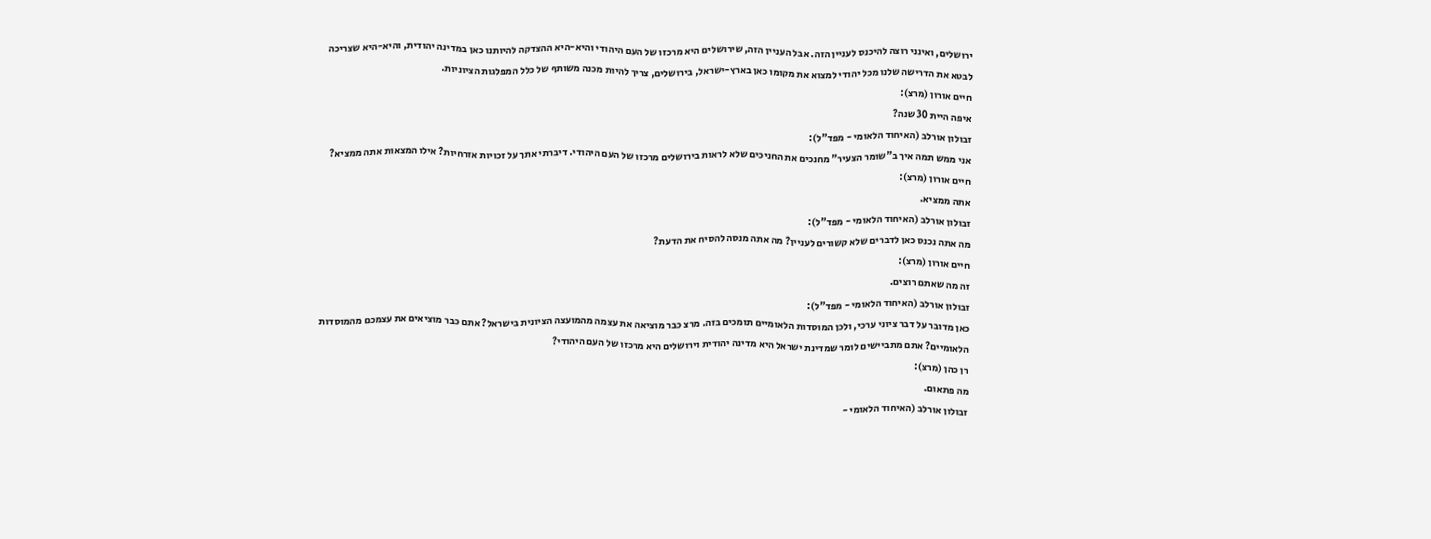ירושלים, ואינני רוצה להיכנס לעניין הזה. אבל העניין הזה, שירושלים היא מרכזו של העם היהודי והיא-היא ההצדקה להיותנו כאן במדינה יהודית, והיא-היא שצריכה לבטא את הדרישה שלנו מכל יהודי למצוא את מקומו כאן בארץ-ישראל, בירושלים, צריך להיות מכנה משותף של כלל המפלגות הציוניות.
חיים אורון (מרצ):
איפה היית 30 שנה?
זבולון אורלב (האיחוד הלאומי - מפד"ל):
אני ממש תמה איך ב"שומר הצעיר" מחנכים את החניכים שלא לראות בירושלים מרכזו של העם היהודי. דיברתי אתך על זכויות אזרחיות? אילו המצאות אתה ממציא?
חיים אורון (מרצ):
אתה ממציא.
זבולון אורלב (האיחוד הלאומי - מפד"ל):
מה אתה נכנס כאן לדברים שלא קשורים לעניין? מה אתה מנסה להסיח את הדעת?
חיים אורון (מרצ):
זה מה שאתם רוצים.
זבולון אורלב (האיחוד הלאומי - מפד"ל):
כאן מדובר על דבר ציוני ערכי, ולכן המוסדות הלאומיים תומכים בזה. מרצ כבר מוציאה את עצמה מהמועצה הציונית בישראל? אתם כבר מוציאים את עצמכם מהמוסדות הלאומיים? אתם מתביישים לומר שמדינת ישראל היא מדינה יהודית וירושלים היא מרכזו של העם היהודי?
רן כהן (מרצ):
מה פתאום.
זבולון אורלב (האיחוד הלאומי -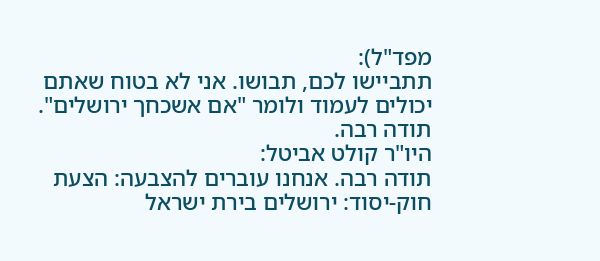מפד"ל):
תתביישו לכם, תבושו. אני לא בטוח שאתם יכולים לעמוד ולומר "אם אשכחך ירושלים". תודה רבה.
היו"ר קולט אביטל:
תודה רבה. אנחנו עוברים להצבעה: הצעת חוק-יסוד: ירושלים בירת ישראל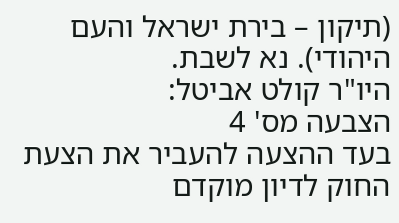(תיקון – בירת ישראל והעם היהודי). נא לשבת.
היו"ר קולט אביטל:
הצבעה מס' 4
בעד ההצעה להעביר את הצעת החוק לדיון מוקדם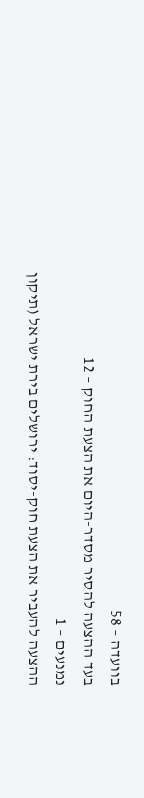בוועדה – 58
בעד ההצעה להסיר מסדר-היום את הצעת החוק – 12
נמנעים – 1
ההצעה להעביר את הצעת חוק-יסוד: ירושלים בירת ישראל (תיקון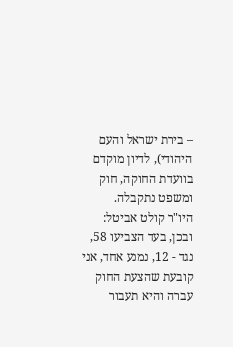– בירת ישראל והעם היהודי), לדיון מוקדם בוועדת החוקה, חוק ומשפט נתקבלה.
היו"ר קולט אביטל:
ובכן, בעד הצביעו 58, נגד - 12, נמנע אחד, אני קובעת שהצעת החוק עברה והיא תעבור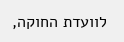לוועדת החוקה,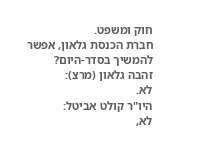חוק ומשפט.
חברת הכנסת גלאון, אפשר להמשיך בסדר-היום?
זהבה גלאון (מרצ):
לא.
היו"ר קולט אביטל:
לא,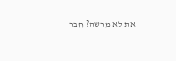את לא מרשה? חבר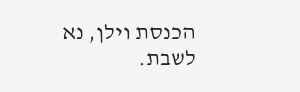הכנסת וילן, נא לשבת.